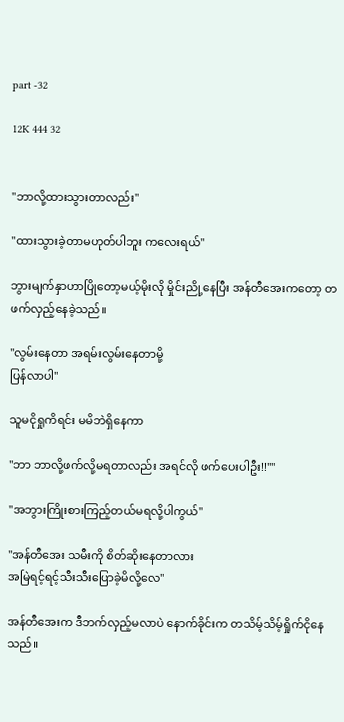part -32

12K 444 32


"ဘာလို့ထားသွားတာလည်း"

"ထားသွားခဲ့တာမဟုတ်ပါဘူး ကလေးရယ်"

ဘွားမျက်နှာဟာပြိုတော့မယ့်မိုးလို မှိုင်းညို့နေပြီး အန်တီအေးကတော့ တဖက်လှည့်နေခဲ့သည်။

"လွမ်းနေတာ အရမ်းလွမ်းနေတာမို့
ပြန်လာပါ"

သူမငိုရှုကိရင်း မမိဘဲရှိနေကာ

"ဘာ ဘာလို့ဖက်လို့မရတာလည်း အရင်လို ဖက်ပေးပါဦး!!""

"အဘွားကြိုးစားကြည့်တယ်မရလို့ပါကွယ်"

"အန်တီအေး သမီးကို စိတ်ဆိုးနေတာလား
အမြဲရင့်ရင့်သီးသီးပြောခဲ့မိလို့လေ"

အန်တီအေးက ဒီဘက်လှည့်မလာပဲ နောက်ခိုင်းက တသိမ့်သိမ့်ရှိုက်ငိုနေသည်။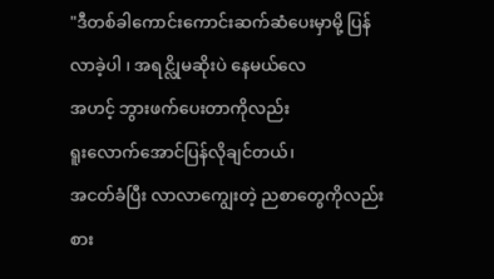"ဒီ‌တစ်ခါကောင်းကောင်းဆက်ဆံပေးမှာမို့ ပြန်လာခဲ့ပါ ၊ အရင္လိုမဆိုးပဲ နေမယ်လေ
အဟင့် ဘွားဖက်ပေးတာကိုလည်း
ရူးလောက်အောင်ပြန်လိုချင်တယ်၊
အငတ်ခံပြီး လာလာကျွေးတဲ့ ညစာတွေကိုလည်း စား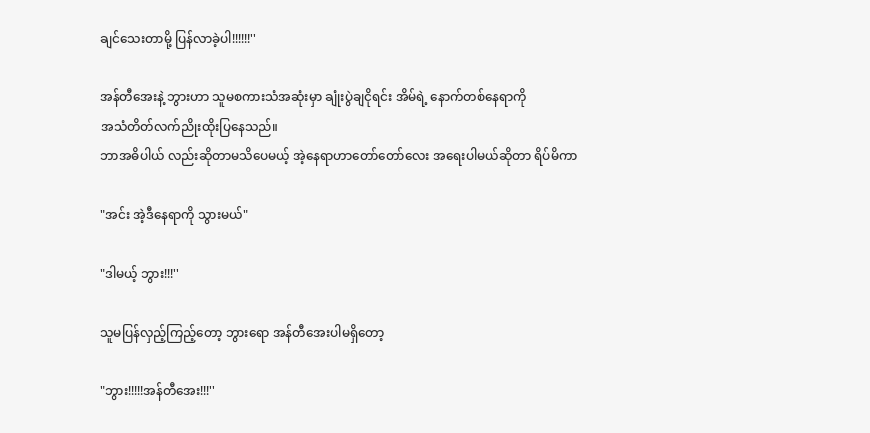ချင်သေးတာမို့ ပြန်လာခဲ့ပါ!!!!!!''

အန်တီအေးနဲ့ ဘွားဟာ သူမစကားသံအဆုံးမှာ ချုံးပွဲချငိုရင်း အိမ်ရဲ့ နောက်‌တစ်နေရာကို
အသံတိတ်လက်ညိုးထိုးပြနေသည်။
ဘာအဓိပါယ် လည်းဆိုတာမသိပေမယ့် အဲ့နေရာဟာတော်တော်လေး အရေးပါမယ်ဆိုတာ ရိပ်မိကာ

"အင်း အဲ့ဒီနေရာကို သွားမယ်"

"ဒါမယ့် ဘွား!!!''

သူမပြန်လှည့်ကြည့်တော့ ဘွားရော အန်တီအေးပါမရှိတော့

"ဘွား!!!!!အန်တီအေး!!!''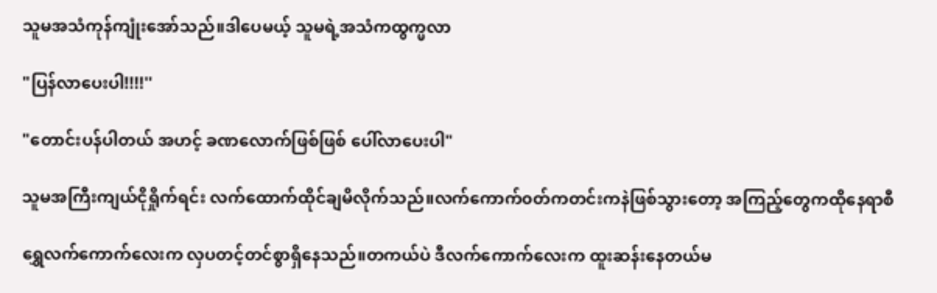သူမအသံကုန်ကျုံးအော်သည်။ဒါပေမယ့် သူမရဲ့အသံကထွက္မလာ

"ပြန်လာပေးပါ!!!!''

"တောင်းပန်ပါတယ် အဟင့် ခဏလောက်ဖြစ်ဖြစ် ပေါ်လာပေးပါ"

သူမအကြီးကျယ်ငိုရှိုက်ရင်း လက်ထောက်ထိုင်ချမိလိုက်သည်။လက်ကောက်၀တ်ကတင်းကနဲဖြစ်သွားတော့ အကြည့်တွေကထိုနေရာစီ

ရွှေလက်ကောက်လေးက လှပတင့်တင်စွာရှိနေသည်။တကယ်ပဲ ဒီလက်ကောက်လေးက ထူးဆန်းနေတယ်မ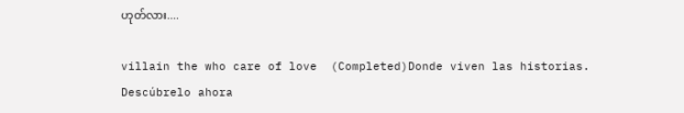ဟုတ်လား....

villain the who care of love  (Completed)Donde viven las historias. Descúbrelo ahora